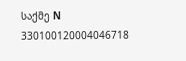საქმე N 330100120004046718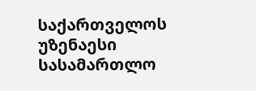საქართველოს უზენაესი სასამართლო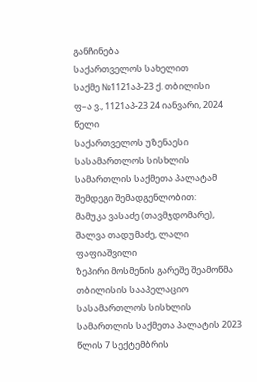განჩინება
საქართველოს სახელით
საქმე №1121აპ-23 ქ. თბილისი
ფ–ა ვ., 1121აპ-23 24 იანვარი, 2024 წელი
საქართველოს უზენაესი სასამართლოს სისხლის სამართლის საქმეთა პალატამ შემდეგი შემადგენლობით:
მამუკა ვასაძე (თავმჯდომარე),
შალვა თადუმაძე, ლალი ფაფიაშვილი
ზეპირი მოსმენის გარეშე შეამოწმა თბილისის სააპელაციო სასამართლოს სისხლის სამართლის საქმეთა პალატის 2023 წლის 7 სექტემბრის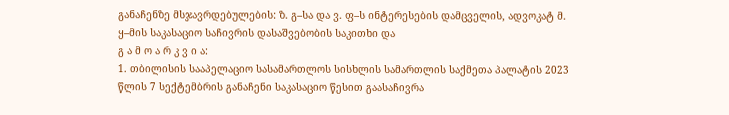განაჩენზე მსჯავრდებულების: ზ. გ–სა და ვ. ფ–ს ინტერესების დამცველის, ადვოკატ მ. ყ–მის საკასაციო საჩივრის დასაშვებობის საკითხი და
გ ა მ ო ა რ კ ვ ი ა:
1. თბილისის სააპელაციო სასამართლოს სისხლის სამართლის საქმეთა პალატის 2023 წლის 7 სექტემბრის განაჩენი საკასაციო წესით გაასაჩივრა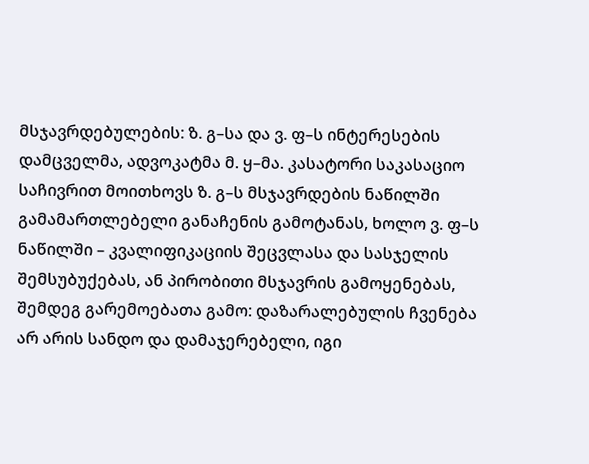მსჯავრდებულების: ზ. გ–სა და ვ. ფ–ს ინტერესების დამცველმა, ადვოკატმა მ. ყ–მა. კასატორი საკასაციო საჩივრით მოითხოვს ზ. გ–ს მსჯავრდების ნაწილში გამამართლებელი განაჩენის გამოტანას, ხოლო ვ. ფ–ს ნაწილში – კვალიფიკაციის შეცვლასა და სასჯელის შემსუბუქებას, ან პირობითი მსჯავრის გამოყენებას, შემდეგ გარემოებათა გამო: დაზარალებულის ჩვენება არ არის სანდო და დამაჯერებელი, იგი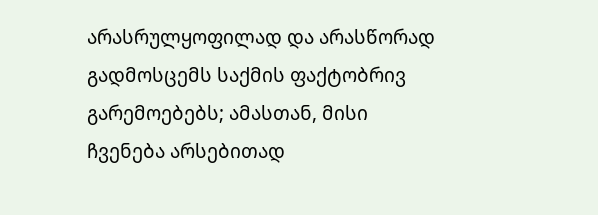არასრულყოფილად და არასწორად გადმოსცემს საქმის ფაქტობრივ გარემოებებს; ამასთან, მისი ჩვენება არსებითად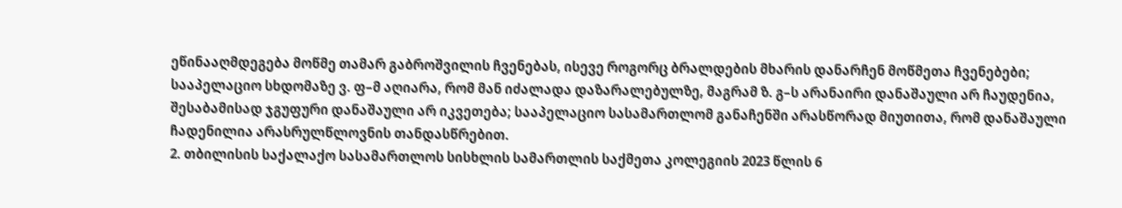ეწინააღმდეგება მოწმე თამარ გაბროშვილის ჩვენებას, ისევე როგორც ბრალდების მხარის დანარჩენ მოწმეთა ჩვენებები; სააპელაციო სხდომაზე ვ. ფ–მ აღიარა, რომ მან იძალადა დაზარალებულზე, მაგრამ ზ. გ–ს არანაირი დანაშაული არ ჩაუდენია, შესაბამისად ჯგუფური დანაშაული არ იკვეთება; სააპელაციო სასამართლომ განაჩენში არასწორად მიუთითა, რომ დანაშაული ჩადენილია არასრულწლოვნის თანდასწრებით.
2. თბილისის საქალაქო სასამართლოს სისხლის სამართლის საქმეთა კოლეგიის 2023 წლის 6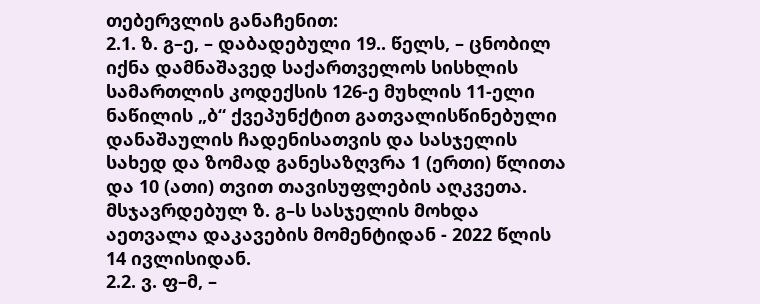თებერვლის განაჩენით:
2.1. ზ. გ–ე, – დაბადებული 19.. წელს, – ცნობილ იქნა დამნაშავედ საქართველოს სისხლის სამართლის კოდექსის 126-ე მუხლის 11-ელი ნაწილის „ბ“ ქვეპუნქტით გათვალისწინებული დანაშაულის ჩადენისათვის და სასჯელის სახედ და ზომად განესაზღვრა 1 (ერთი) წლითა და 10 (ათი) თვით თავისუფლების აღკვეთა.
მსჯავრდებულ ზ. გ–ს სასჯელის მოხდა აეთვალა დაკავების მომენტიდან - 2022 წლის 14 ივლისიდან.
2.2. ვ. ფ–მ, –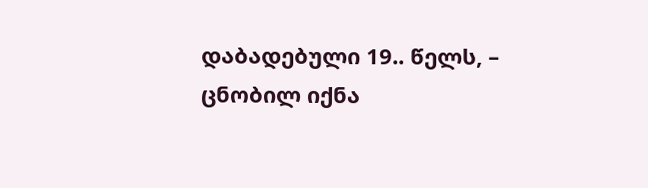დაბადებული 19.. წელს, – ცნობილ იქნა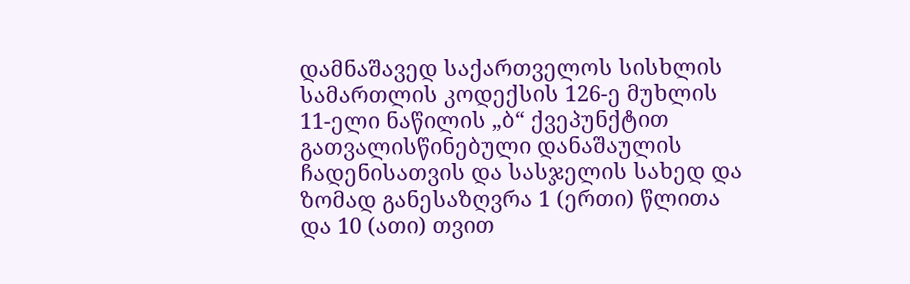დამნაშავედ საქართველოს სისხლის სამართლის კოდექსის 126-ე მუხლის 11-ელი ნაწილის „ბ“ ქვეპუნქტით გათვალისწინებული დანაშაულის ჩადენისათვის და სასჯელის სახედ და ზომად განესაზღვრა 1 (ერთი) წლითა და 10 (ათი) თვით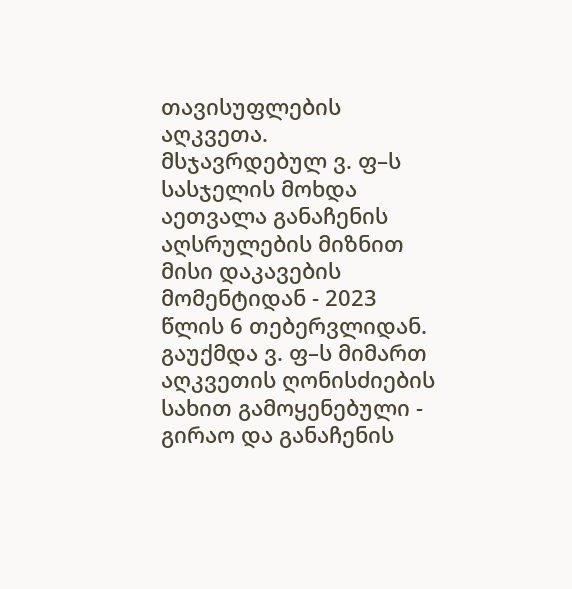თავისუფლების აღკვეთა.
მსჯავრდებულ ვ. ფ–ს სასჯელის მოხდა აეთვალა განაჩენის აღსრულების მიზნით მისი დაკავების მომენტიდან - 2023 წლის 6 თებერვლიდან.
გაუქმდა ვ. ფ–ს მიმართ აღკვეთის ღონისძიების სახით გამოყენებული - გირაო და განაჩენის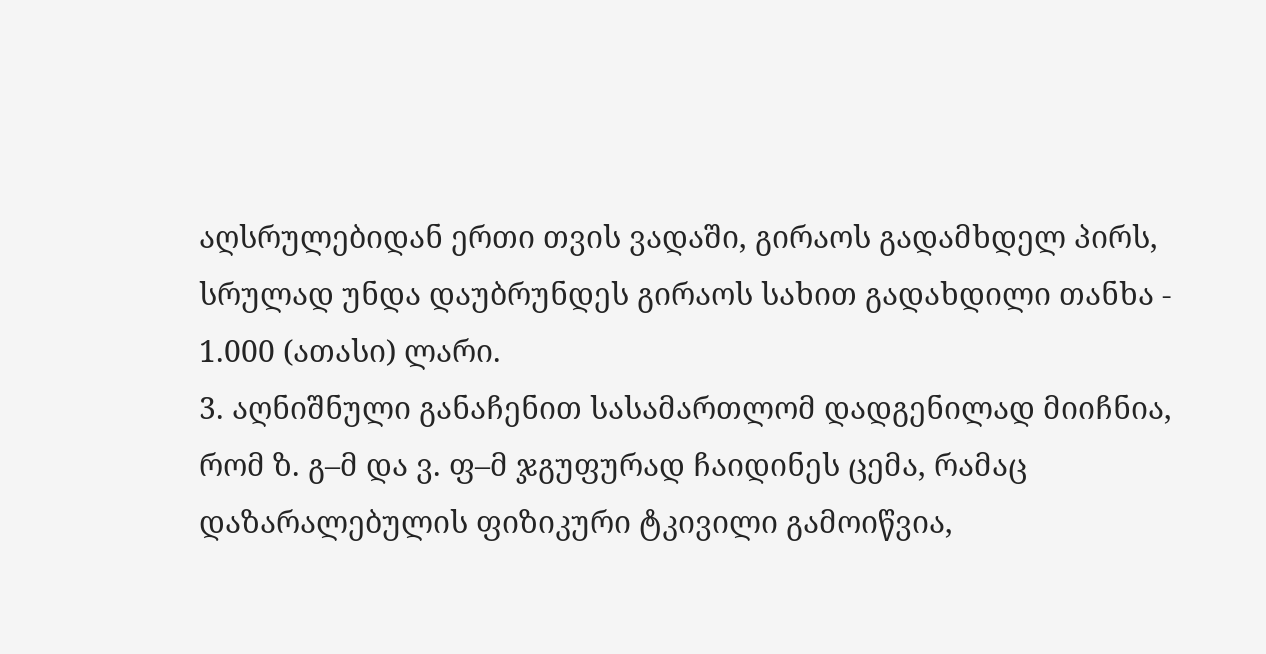აღსრულებიდან ერთი თვის ვადაში, გირაოს გადამხდელ პირს, სრულად უნდა დაუბრუნდეს გირაოს სახით გადახდილი თანხა - 1.000 (ათასი) ლარი.
3. აღნიშნული განაჩენით სასამართლომ დადგენილად მიიჩნია, რომ ზ. გ–მ და ვ. ფ–მ ჯგუფურად ჩაიდინეს ცემა, რამაც დაზარალებულის ფიზიკური ტკივილი გამოიწვია,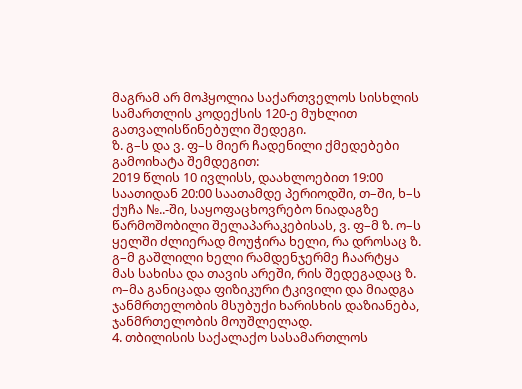მაგრამ არ მოჰყოლია საქართველოს სისხლის სამართლის კოდექსის 120-ე მუხლით გათვალისწინებული შედეგი.
ზ. გ–ს და ვ. ფ–ს მიერ ჩადენილი ქმედებები გამოიხატა შემდეგით:
2019 წლის 10 ივლისს, დაახლოებით 19:00 საათიდან 20:00 საათამდე პერიოდში, თ–ში, ხ–ს ქუჩა №..-ში, საყოფაცხოვრებო ნიადაგზე წარმოშობილი შელაპარაკებისას, ვ. ფ–მ ზ. ო–ს ყელში ძლიერად მოუჭირა ხელი, რა დროსაც ზ. გ–მ გაშლილი ხელი რამდენჯერმე ჩაარტყა მას სახისა და თავის არეში, რის შედეგადაც ზ. ო–მა განიცადა ფიზიკური ტკივილი და მიადგა ჯანმრთელობის მსუბუქი ხარისხის დაზიანება, ჯანმრთელობის მოუშლელად.
4. თბილისის საქალაქო სასამართლოს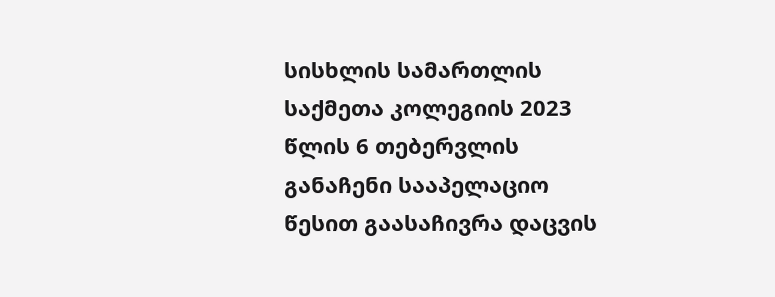სისხლის სამართლის საქმეთა კოლეგიის 2023 წლის 6 თებერვლის განაჩენი სააპელაციო წესით გაასაჩივრა დაცვის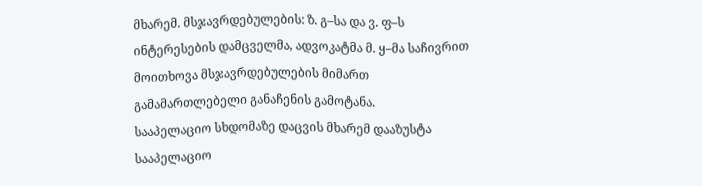მხარემ. მსჯავრდებულების: ზ. გ–სა და ვ. ფ–ს ინტერესების დამცველმა, ადვოკატმა მ. ყ–მა საჩივრით მოითხოვა მსჯავრდებულების მიმართ გამამართლებელი განაჩენის გამოტანა.
სააპელაციო სხდომაზე დაცვის მხარემ დააზუსტა სააპელაციო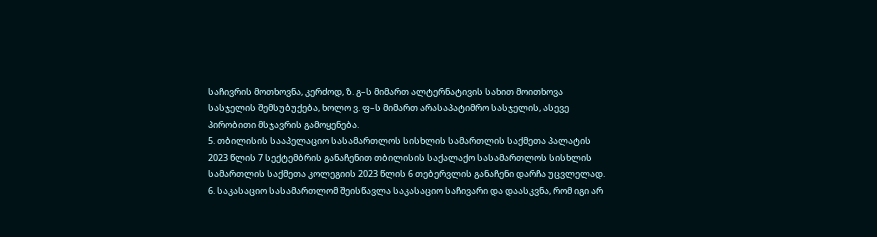საჩივრის მოთხოვნა, კერძოდ, ზ. გ–ს მიმართ ალტერნატივის სახით მოითხოვა სასჯელის შემსუბუქება, ხოლო ვ. ფ–ს მიმართ არასაპატიმრო სასჯელის, ასევე პირობითი მსჯავრის გამოყენება.
5. თბილისის სააპელაციო სასამართლოს სისხლის სამართლის საქმეთა პალატის 2023 წლის 7 სექტემბრის განაჩენით თბილისის საქალაქო სასამართლოს სისხლის სამართლის საქმეთა კოლეგიის 2023 წლის 6 თებერვლის განაჩენი დარჩა უცვლელად.
6. საკასაციო სასამართლომ შეისწავლა საკასაციო საჩივარი და დაასკვნა, რომ იგი არ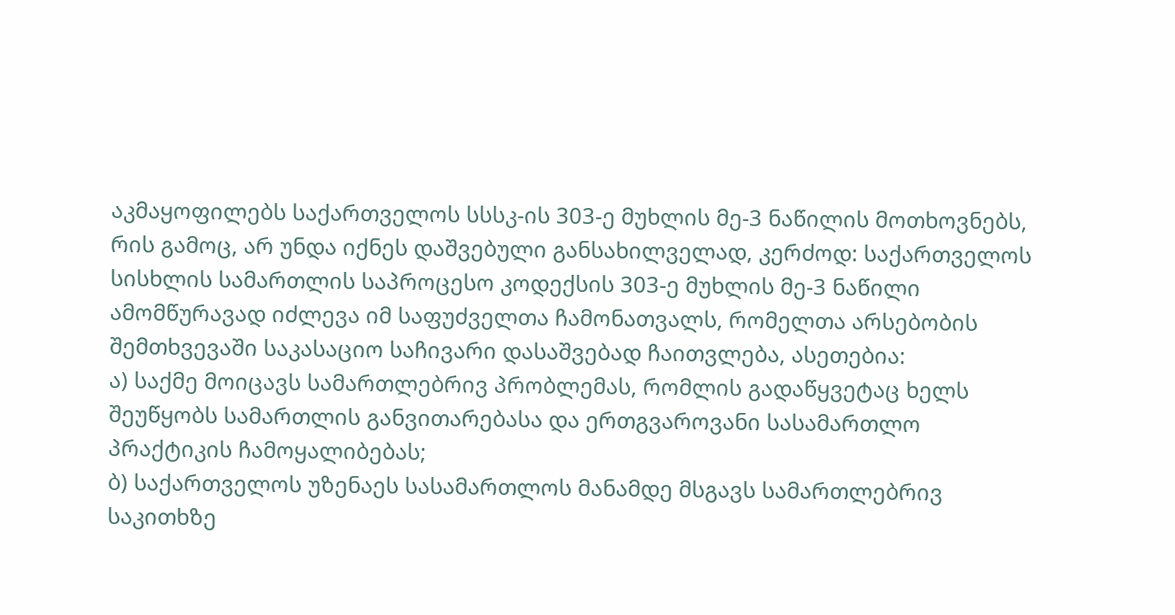აკმაყოფილებს საქართველოს სსსკ-ის 303-ე მუხლის მე-3 ნაწილის მოთხოვნებს, რის გამოც, არ უნდა იქნეს დაშვებული განსახილველად, კერძოდ: საქართველოს სისხლის სამართლის საპროცესო კოდექსის 303-ე მუხლის მე-3 ნაწილი ამომწურავად იძლევა იმ საფუძველთა ჩამონათვალს, რომელთა არსებობის შემთხვევაში საკასაციო საჩივარი დასაშვებად ჩაითვლება, ასეთებია:
ა) საქმე მოიცავს სამართლებრივ პრობლემას, რომლის გადაწყვეტაც ხელს შეუწყობს სამართლის განვითარებასა და ერთგვაროვანი სასამართლო პრაქტიკის ჩამოყალიბებას;
ბ) საქართველოს უზენაეს სასამართლოს მანამდე მსგავს სამართლებრივ საკითხზე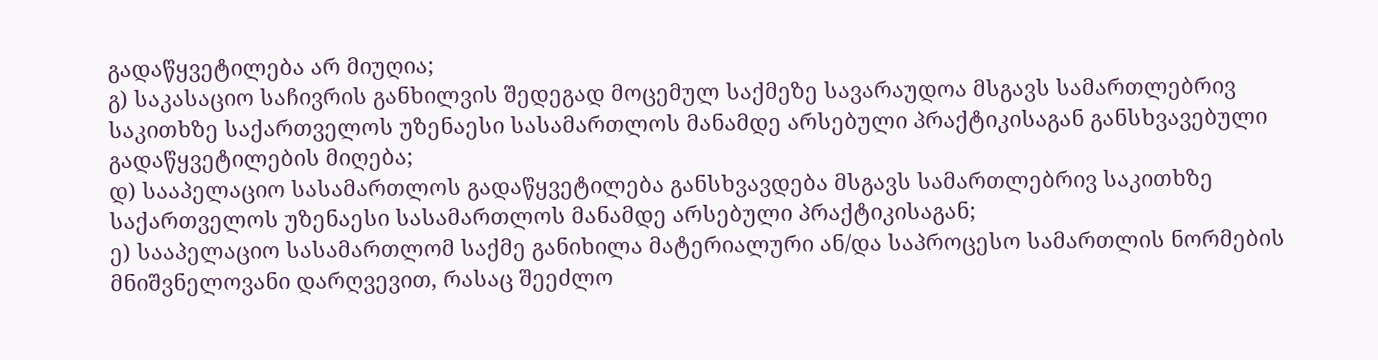გადაწყვეტილება არ მიუღია;
გ) საკასაციო საჩივრის განხილვის შედეგად მოცემულ საქმეზე სავარაუდოა მსგავს სამართლებრივ საკითხზე საქართველოს უზენაესი სასამართლოს მანამდე არსებული პრაქტიკისაგან განსხვავებული გადაწყვეტილების მიღება;
დ) სააპელაციო სასამართლოს გადაწყვეტილება განსხვავდება მსგავს სამართლებრივ საკითხზე საქართველოს უზენაესი სასამართლოს მანამდე არსებული პრაქტიკისაგან;
ე) სააპელაციო სასამართლომ საქმე განიხილა მატერიალური ან/და საპროცესო სამართლის ნორმების მნიშვნელოვანი დარღვევით, რასაც შეეძლო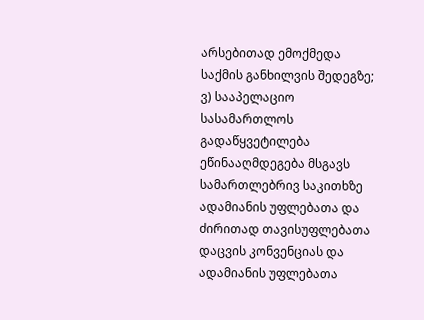არსებითად ემოქმედა საქმის განხილვის შედეგზე;
ვ) სააპელაციო სასამართლოს გადაწყვეტილება ეწინააღმდეგება მსგავს სამართლებრივ საკითხზე ადამიანის უფლებათა და ძირითად თავისუფლებათა დაცვის კონვენციას და ადამიანის უფლებათა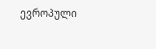ევროპული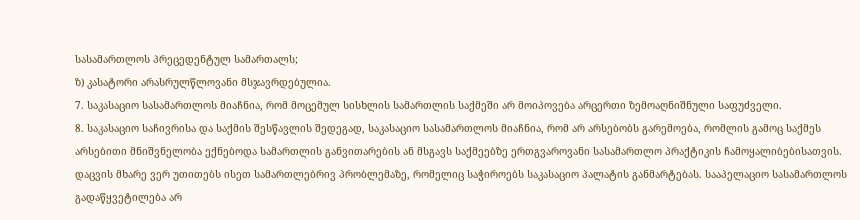სასამართლოს პრეცედენტულ სამართალს;
ზ) კასატორი არასრულწლოვანი მსჯავრდებულია.
7. საკასაციო სასამართლოს მიაჩნია, რომ მოცემულ სისხლის სამართლის საქმეში არ მოიპოვება არცერთი ზემოაღნიშნული საფუძველი.
8. საკასაციო საჩივრისა და საქმის შესწავლის შედეგად, საკასაციო სასამართლოს მიაჩნია, რომ არ არსებობს გარემოება, რომლის გამოც საქმეს არსებითი მნიშვნელობა ექნებოდა სამართლის განვითარების ან მსგავს საქმეებზე ერთგვაროვანი სასამართლო პრაქტიკის ჩამოყალიბებისათვის. დაცვის მხარე ვერ უთითებს ისეთ სამართლებრივ პრობლემაზე, რომელიც საჭიროებს საკასაციო პალატის განმარტებას. სააპელაციო სასამართლოს გადაწყვეტილება არ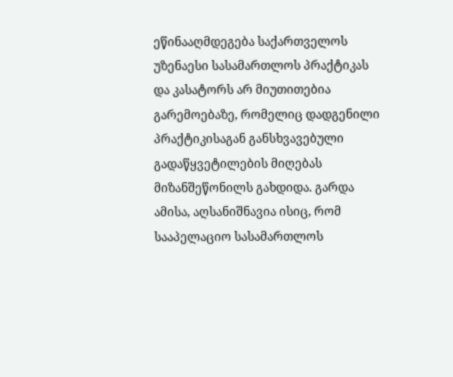ეწინააღმდეგება საქართველოს უზენაესი სასამართლოს პრაქტიკას და კასატორს არ მიუთითებია გარემოებაზე, რომელიც დადგენილი პრაქტიკისაგან განსხვავებული გადაწყვეტილების მიღებას მიზანშეწონილს გახდიდა. გარდა ამისა, აღსანიშნავია ისიც, რომ სააპელაციო სასამართლოს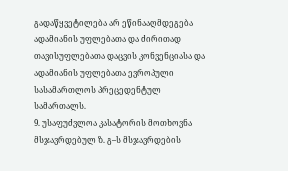გადაწყვეტილება არ ეწინააღმდეგება ადამიანის უფლებათა და ძირითად თავისუფლებათა დაცვის კონვენციასა და ადამიანის უფლებათა ევროპული სასამართლოს პრეცედენტულ სამართალს.
9. უსაფუძვლოა კასატორის მოთხოვნა მსჯავრდებულ ზ. გ–ს მსჯავრდების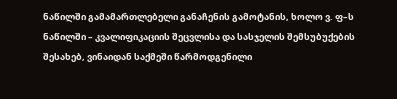ნაწილში გამამართლებელი განაჩენის გამოტანის, ხოლო ვ. ფ–ს ნაწილში – კვალიფიკაციის შეცვლისა და სასჯელის შემსუბუქების შესახებ, ვინაიდან საქმეში წარმოდგენილი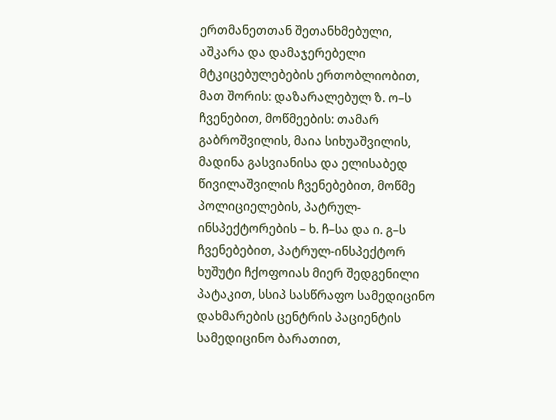ერთმანეთთან შეთანხმებული, აშკარა და დამაჯერებელი მტკიცებულებების ერთობლიობით, მათ შორის: დაზარალებულ ზ. ო–ს ჩვენებით, მოწმეების: თამარ გაბროშვილის, მაია სიხუაშვილის, მადინა გასვიანისა და ელისაბედ წივილაშვილის ჩვენებებით, მოწმე პოლიციელების, პატრულ-ინსპექტორების – ხ. ჩ–სა და ი. გ–ს ჩვენებებით, პატრულ-ინსპექტორ ხუშუტი ჩქოფოიას მიერ შედგენილი პატაკით, სსიპ სასწრაფო სამედიცინო დახმარების ცენტრის პაციენტის სამედიცინო ბარათით,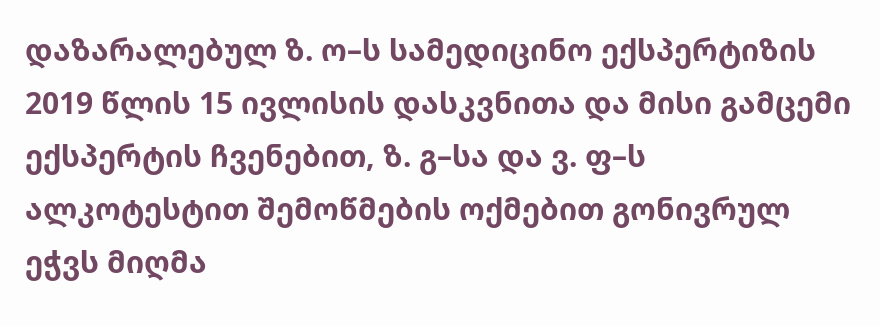დაზარალებულ ზ. ო–ს სამედიცინო ექსპერტიზის 2019 წლის 15 ივლისის დასკვნითა და მისი გამცემი ექსპერტის ჩვენებით, ზ. გ–სა და ვ. ფ–ს ალკოტესტით შემოწმების ოქმებით გონივრულ ეჭვს მიღმა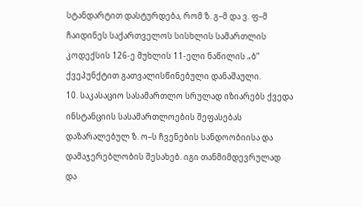სტანდარტით დასტურდება, რომ ზ. გ–მ და ვ. ფ–მ ჩაიდინეს საქართველოს სისხლის სამართლის კოდექსის 126-ე მუხლის 11-ელი ნაწილის „ბ“ ქვეპუნქტით გათვალისწინებული დანაშაული.
10. საკასაციო სასამართლო სრულად იზიარებს ქვედა ინსტანციის სასამართლოების შეფასებას დაზარალებულ ზ. ო–ს ჩვენების სანდოობიისა და დამაჯერებლობის შესახებ. იგი თანმიმდევრულად და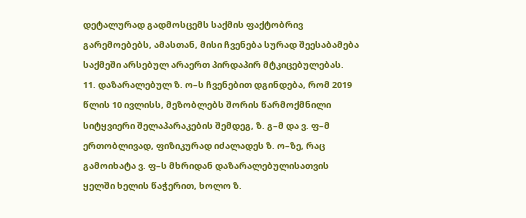დეტალურად გადმოსცემს საქმის ფაქტობრივ გარემოებებს, ამასთან, მისი ჩვენება სურად შეესაბამება საქმეში არსებულ არაერთ პირდაპირ მტკიცებულებას.
11. დაზარალებულ ზ. ო–ს ჩვენებით დგინდება, რომ 2019 წლის 10 ივლისს, მეზობლებს შორის წარმოქმნილი სიტყვიერი შელაპარაკების შემდეგ, ზ. გ–მ და ვ. ფ–მ ერთობლივად, ფიზიკურად იძალადეს ზ. ო–ზე, რაც გამოიხატა ვ. ფ–ს მხრიდან დაზარალებულისათვის ყელში ხელის წაჭერით, ხოლო ზ.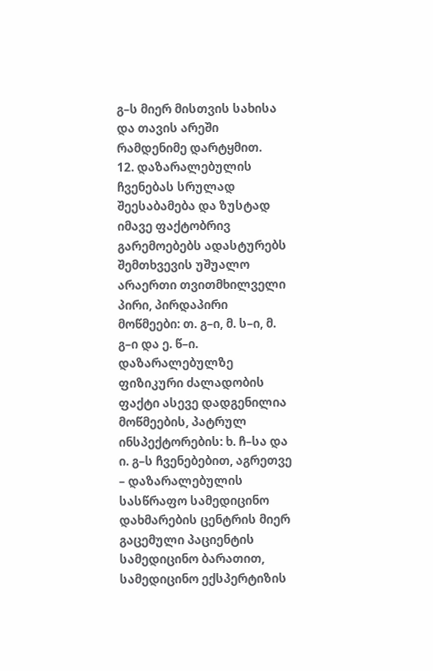გ–ს მიერ მისთვის სახისა და თავის არეში რამდენიმე დარტყმით.
12. დაზარალებულის ჩვენებას სრულად შეესაბამება და ზუსტად იმავე ფაქტობრივ გარემოებებს ადასტურებს შემთხვევის უშუალო არაერთი თვითმხილველი პირი, პირდაპირი მოწმეები: თ. გ–ი, მ. ს–ი, მ. გ–ი და ე. წ–ი. დაზარალებულზე ფიზიკური ძალადობის ფაქტი ასევე დადგენილია მოწმეების, პატრულ ინსპექტორების: ხ. ჩ–სა და ი. გ–ს ჩვენებებით, აგრეთვე – დაზარალებულის სასწრაფო სამედიცინო დახმარების ცენტრის მიერ გაცემული პაციენტის სამედიცინო ბარათით, სამედიცინო ექსპერტიზის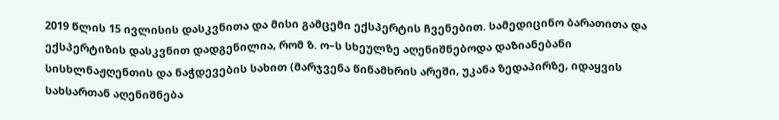2019 წლის 15 ივლისის დასკვნითა და მისი გამცემი ექსპერტის ჩვენებით. სამედიცინო ბარათითა და ექსპერტიზის დასკვნით დადგენილია, რომ ზ. ო–ს სხეულზე აღენიშნებოდა დაზიანებანი სისხლნაჟღენთის და ნაჭდევების სახით (მარჯვენა წინამხრის არეში, უკანა ზედაპირზე, იდაყვის სახსართან აღენიშნება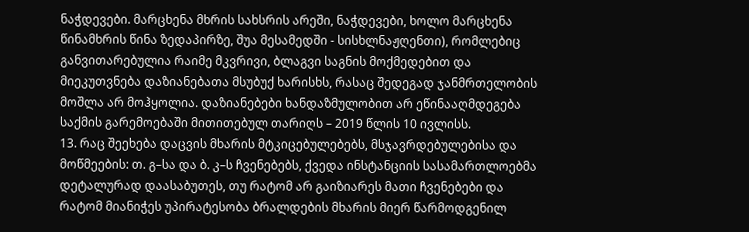ნაჭდევები. მარცხენა მხრის სახსრის არეში, ნაჭდევები, ხოლო მარცხენა წინამხრის წინა ზედაპირზე, შუა მესამედში - სისხლნაჟღენთი), რომლებიც განვითარებულია რაიმე მკვრივი, ბლაგვი საგნის მოქმედებით და მიეკუთვნება დაზიანებათა მსუბუქ ხარისხს, რასაც შედეგად ჯანმრთელობის მოშლა არ მოჰყოლია. დაზიანებები ხანდაზმულობით არ ეწინააღმდეგება საქმის გარემოებაში მითითებულ თარიღს – 2019 წლის 10 ივლისს.
13. რაც შეეხება დაცვის მხარის მტკიცებულებებს, მსჯავრდებულებისა და მოწმეების: თ. გ–სა და ბ. კ–ს ჩვენებებს, ქვედა ინსტანციის სასამართლოებმა დეტალურად დაასაბუთეს, თუ რატომ არ გაიზიარეს მათი ჩვენებები და რატომ მიანიჭეს უპირატესობა ბრალდების მხარის მიერ წარმოდგენილ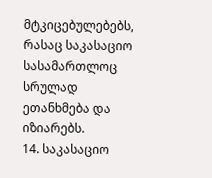მტკიცებულებებს, რასაც საკასაციო სასამართლოც სრულად ეთანხმება და იზიარებს.
14. საკასაციო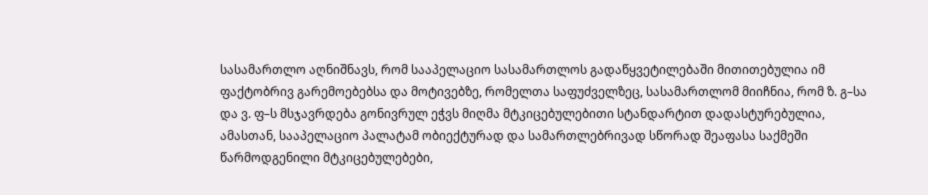სასამართლო აღნიშნავს, რომ სააპელაციო სასამართლოს გადაწყვეტილებაში მითითებულია იმ ფაქტობრივ გარემოებებსა და მოტივებზე, რომელთა საფუძველზეც, სასამართლომ მიიჩნია, რომ ზ. გ–სა და ვ. ფ–ს მსჯავრდება გონივრულ ეჭვს მიღმა მტკიცებულებითი სტანდარტით დადასტურებულია, ამასთან, სააპელაციო პალატამ ობიექტურად და სამართლებრივად სწორად შეაფასა საქმეში წარმოდგენილი მტკიცებულებები,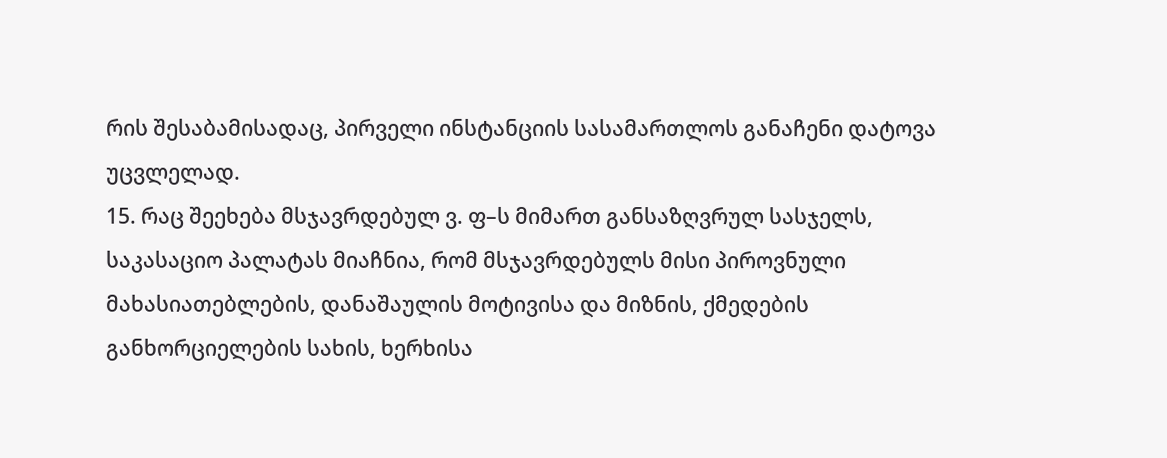რის შესაბამისადაც, პირველი ინსტანციის სასამართლოს განაჩენი დატოვა უცვლელად.
15. რაც შეეხება მსჯავრდებულ ვ. ფ–ს მიმართ განსაზღვრულ სასჯელს, საკასაციო პალატას მიაჩნია, რომ მსჯავრდებულს მისი პიროვნული მახასიათებლების, დანაშაულის მოტივისა და მიზნის, ქმედების განხორციელების სახის, ხერხისა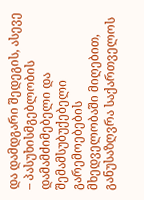და დამდგარი შედეგის, ასევე – პასუხისმგებლობის დამამძიმებელი და შემამსუბუქებელი გარემოებების მხედველობაში მიღებით, განუსაზღვრა საქართველოს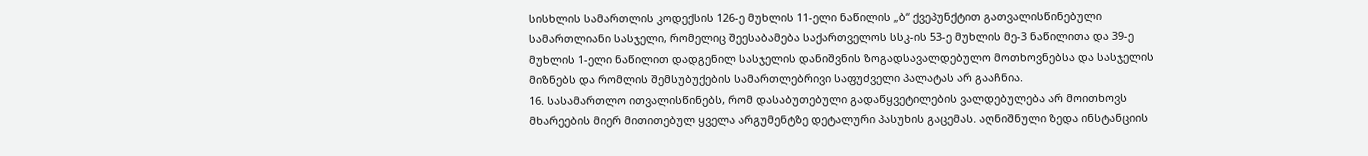სისხლის სამართლის კოდექსის 126-ე მუხლის 11-ელი ნაწილის „ბ“ ქვეპუნქტით გათვალისწინებული სამართლიანი სასჯელი, რომელიც შეესაბამება საქართველოს სსკ-ის 53-ე მუხლის მე-3 ნაწილითა და 39-ე მუხლის 1-ელი ნაწილით დადგენილ სასჯელის დანიშვნის ზოგადსავალდებულო მოთხოვნებსა და სასჯელის მიზნებს და რომლის შემსუბუქების სამართლებრივი საფუძველი პალატას არ გააჩნია.
16. სასამართლო ითვალისწინებს, რომ დასაბუთებული გადაწყვეტილების ვალდებულება არ მოითხოვს მხარეების მიერ მითითებულ ყველა არგუმენტზე დეტალური პასუხის გაცემას. აღნიშნული ზედა ინსტანციის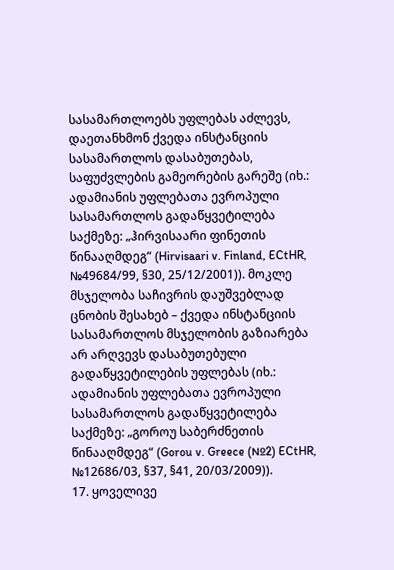სასამართლოებს უფლებას აძლევს, დაეთანხმონ ქვედა ინსტანციის სასამართლოს დასაბუთებას, საფუძვლების გამეორების გარეშე (იხ.: ადამიანის უფლებათა ევროპული სასამართლოს გადაწყვეტილება საქმეზე: „ჰირვისაარი ფინეთის წინააღმდეგ“ (Hirvisaari v. Finland, ECtHR, №49684/99, §30, 25/12/2001)). მოკლე მსჯელობა საჩივრის დაუშვებლად ცნობის შესახებ – ქვედა ინსტანციის სასამართლოს მსჯელობის გაზიარება არ არღვევს დასაბუთებული გადაწყვეტილების უფლებას (იხ.: ადამიანის უფლებათა ევროპული სასამართლოს გადაწყვეტილება საქმეზე: „გოროუ საბერძნეთის წინააღმდეგ“ (Gorou v. Greece (№2) ECtHR, №12686/03, §37, §41, 20/03/2009)).
17. ყოველივე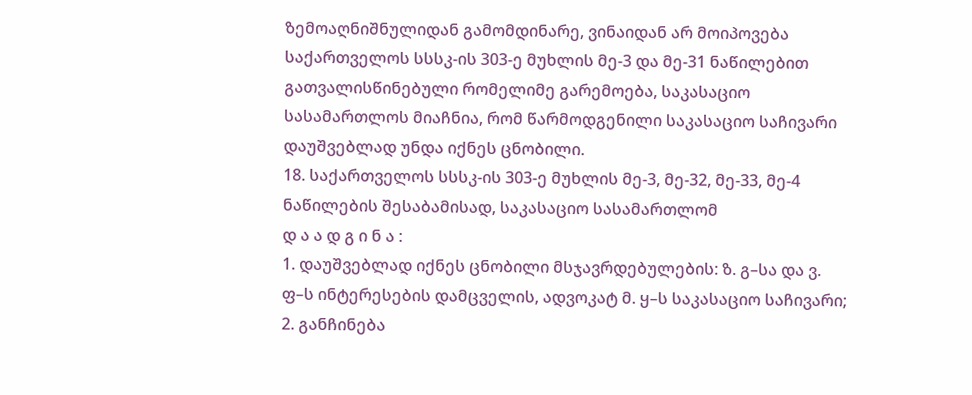ზემოაღნიშნულიდან გამომდინარე, ვინაიდან არ მოიპოვება საქართველოს სსსკ-ის 303-ე მუხლის მე-3 და მე-31 ნაწილებით გათვალისწინებული რომელიმე გარემოება, საკასაციო სასამართლოს მიაჩნია, რომ წარმოდგენილი საკასაციო საჩივარი დაუშვებლად უნდა იქნეს ცნობილი.
18. საქართველოს სსსკ-ის 303-ე მუხლის მე-3, მე-32, მე-33, მე-4 ნაწილების შესაბამისად, საკასაციო სასამართლომ
დ ა ა დ გ ი ნ ა :
1. დაუშვებლად იქნეს ცნობილი მსჯავრდებულების: ზ. გ–სა და ვ. ფ–ს ინტერესების დამცველის, ადვოკატ მ. ყ–ს საკასაციო საჩივარი;
2. განჩინება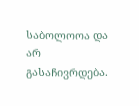საბოლოოა და არ გასაჩივრდება.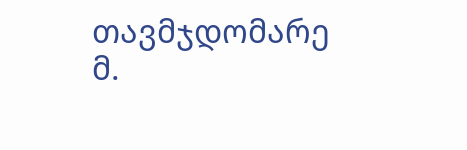თავმჯდომარე მ.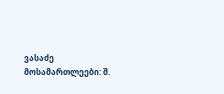ვასაძე
მოსამართლეები: შ.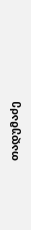თადუმაძე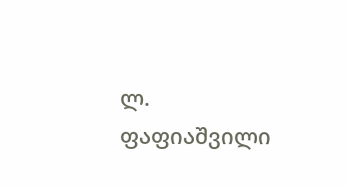ლ. ფაფიაშვილი